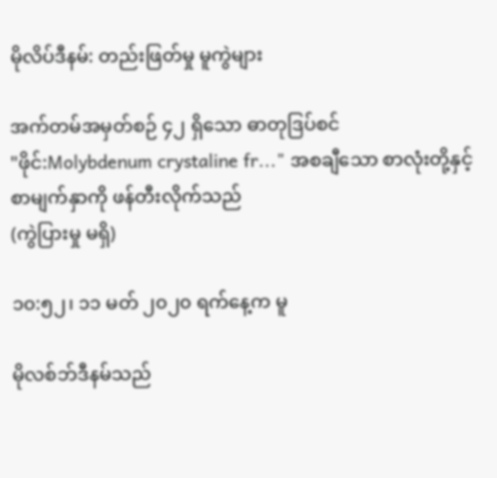မိုလိပ်ဒီနမ်: တည်းဖြတ်မှု မူကွဲများ

အက်တမ်အမှတ်စဉ် ၄၂ ရှိသော ဓာတုဒြပ်စင်
"ဖိုင်:Molybdenum crystaline fr..." အစချီသော စာလုံးတို့နှင့် စာမျက်နှာကို ဖန်တီးလိုက်သည်
(ကွဲပြားမှု မရှိ)

၁၀:၅၂၊ ၁၁ မတ် ၂၀၂၀ ရက်နေ့က မူ

မိုလစ်ဘ်ဒီနမ်သည်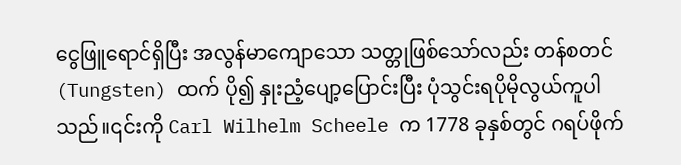ငွေဖြူရောင်ရှိပြီး အလွန်မာကျောသော သတ္တုဖြစ်သော်လည်း တန်စတင် (Tungsten) ထက် ပို၍ နှုးညံ့ပျော့ပြောင်းပြီး ပုံသွင်းရပိုမိုလွယ်ကူပါသည်။၎င်းကို Carl Wilhelm Scheele က 1778 ခုနှစ်တွင် ဂရပ်ဖိုက်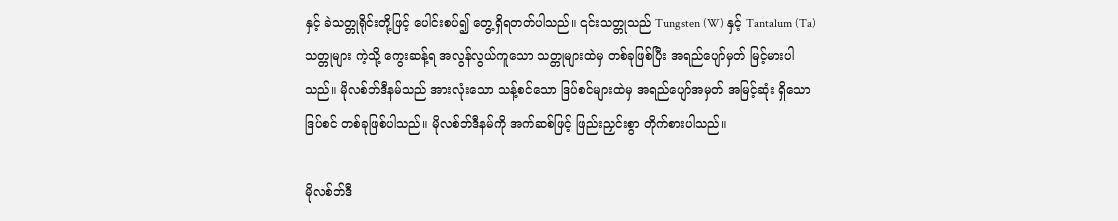နှင့် ခဲသတ္တုရိုင်းတို့ဖြင့် ပေါင်းစပ်၍ တွေ့ရှိရတတ်ပါသည်။ ၎င်းသတ္တုသည် Tungsten (W) နှင့် Tantalum (Ta) သတ္တုများ ကဲ့သို့ ကွေးဆန့်ရ အလွန်လွယ်ကူသော သတ္တုများထဲမှ တစ်ခုဖြစ်ပြီး အရည်ပျော်မှတ် မြင့်မားပါသည်။ မိုလစ်ဘ်ဒီနမ်သည် အားလုံးသော သန့်စင်သော ဒြပ်စင်များထဲမှ အရည်ပျော်အမှတ် အမြင့်ဆုံး ရှိသော ဒြပ်စင် တစ်ခုဖြစ်ပါသည်။ မိုလစ်ဘ်ဒီနမ်ကို အက်ဆစ်ဖြင့် ဖြည်းညှင်းစွာ တိုက်စားပါသည်။

မိုလစ်ဘ်ဒီ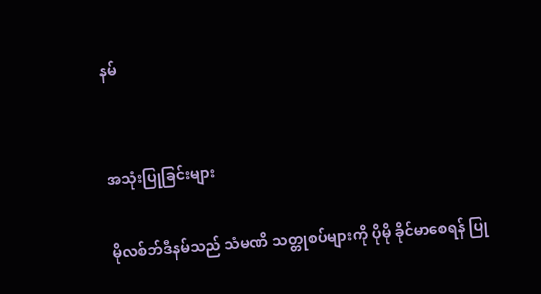နမ်


အသုံးပြုခြင်းများ

မိုလစ်ဘ်ဒီနမ်သည် သံမဏိ သတ္တုစပ်များကို ပိုမို ခိုင်မာစေရန် ပြု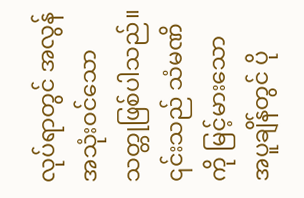လုပ်ရာတွင် အလွန်အသုံးဝင်သော သတ္တုဖြစ်ပါသည်။ ၎င်းသည် သံမဏိကို မြင့်မားသော အပူချိန်တွင် ပို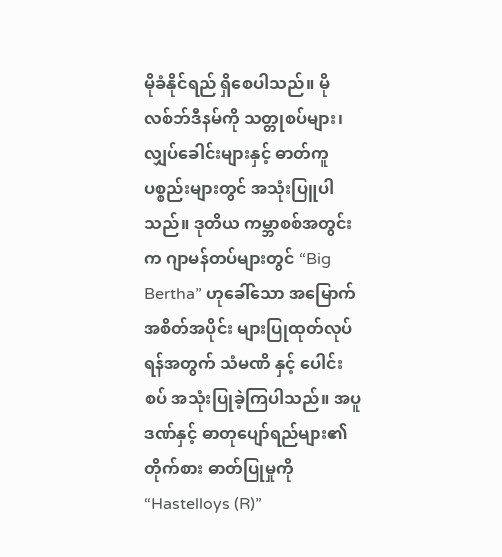မိုခံနိုင်ရည် ရှိစေပါသည်။ မိုလစ်ဘ်ဒီနမ်ကို သတ္တုစပ်များ၊ လျှပ်ခေါင်းများနှင့် ဓာတ်ကူပစ္စည်းများတွင် အသုံးပြူပါသည်။ ဒုတိယ ကမ္ဘာစစ်အတွင်းက ဂျာမန်တပ်များတွင် “Big Bertha” ဟုခေါ်သော အမြောက် အစိတ်အပိုင်း များပြုထုတ်လုပ်ရန်အတွက် သံမဏိ နှင့် ပေါင်းစပ် အသုံးပြုခဲ့ကြပါသည်။ အပူဒဏ်နှင့် ဓာတုပျော်ရည်များ၏ တိုက်စား ဓာတ်ပြုမှုကို “Hastelloys (R)”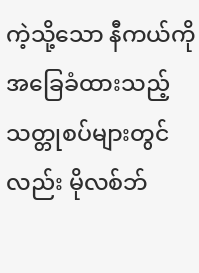ကဲ့သို့သော နီကယ်ကို အခြေခံထားသည့် သတ္တုစပ်များတွင်လည်း မိုလစ်ဘ်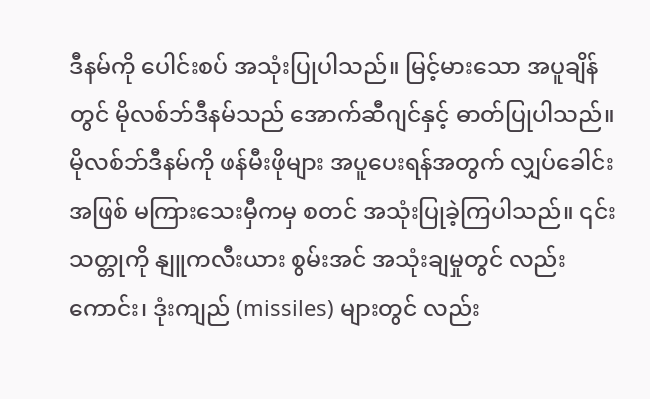ဒီနမ်ကို ပေါင်းစပ် အသုံးပြုပါသည်။ မြင့်မားသော အပူချိန်တွင် မိုလစ်ဘ်ဒီနမ်သည် အောက်ဆီဂျင်နှင့် ဓာတ်ပြုပါသည်။ မိုလစ်ဘ်ဒီနမ်ကို ဖန်မီးဖိုများ အပူပေးရန်အတွက် လျှပ်ခေါင်းအဖြစ် မကြားသေးမှီကမှ စတင် အသုံးပြုခဲ့ကြပါသည်။ ၎င်းသတ္တုကို နျူကလီးယား စွမ်းအင် အသုံးချမှုတွင် လည်းကောင်း၊ ဒုံးကျည် (missiles) များတွင် လည်း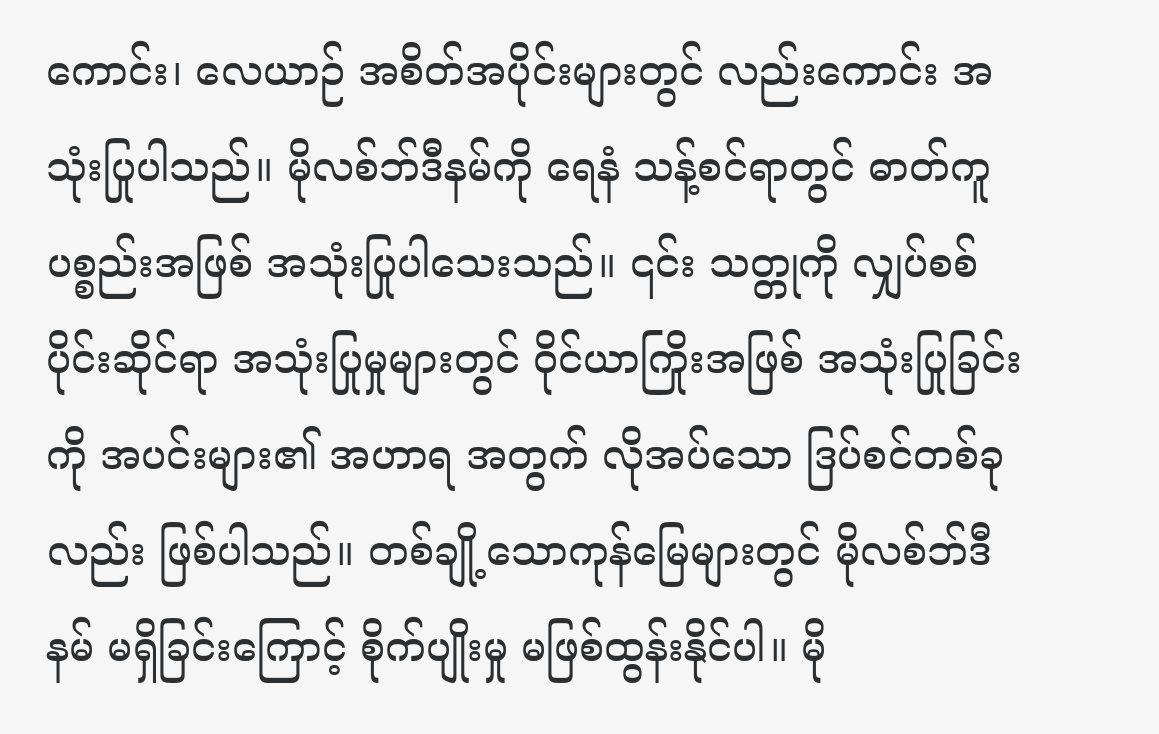ကောင်း၊ လေယာဉ် အစိတ်အပိုင်းများတွင် လည်းကောင်း အသုံးပြုပါသည်။ မိုလစ်ဘ်ဒီနမ်ကို ရေနံ သန့်စင်ရာတွင် ဓာတ်ကူပစ္စည်းအဖြစ် အသုံးပြုပါသေးသည်။ ၎င်း သတ္တုကို လျှပ်စစ်ပိုင်းဆိုင်ရာ အသုံးပြုမှုများတွင် ဝိုင်ယာကြိုးအဖြစ် အသုံးပြုခြင်းကို အပင်းများ၏ အဟာရ အတွက် လိုအပ်သော ဒြပ်စင်တစ်ခုလည်း ဖြစ်ပါသည်။ တစ်ချို့သောကုန်မြေများတွင် မိုလစ်ဘ်ဒီနမ် မရှိခြင်းကြောင့် စိုက်ပျိုးမှု မဖြစ်ထွန်းနိုင်ပါ။ မို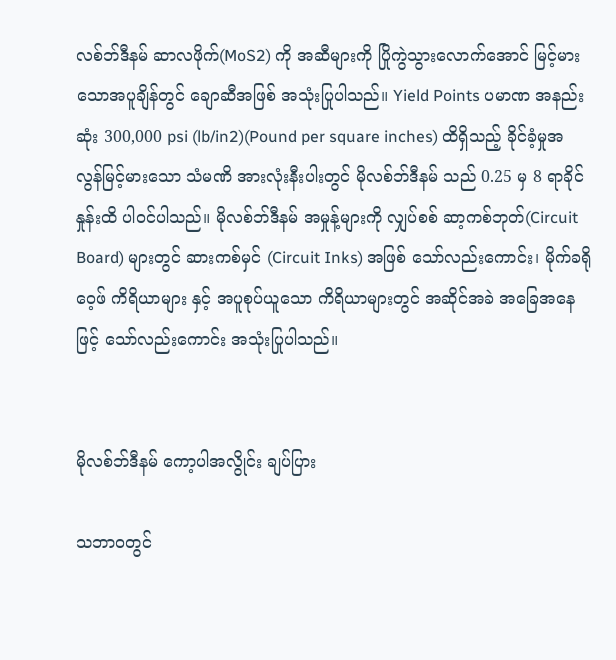လစ်ဘ်ဒီနမ် ဆာလဖိုက်(MoS2) ကို အဆီများကို ပြိုကွဲသွားလောက်အောင် မြင့်မားသောအပူချိန်တွင် ချောဆီအဖြစ် အသုံးပြုပါသည်။ Yield Points ပမာဏ အနည်းဆုံး 300,000 psi (lb/in2)(Pound per square inches) ထိရှိသည့် ခိုင်ခံ့မှုအလွန်မြင့်မားသော သံမဏိ အားလုံးနီးပါးတွင် မိုလစ်ဘ်ဒီနမ် သည် 0.25 မှ 8 ရာခိုင်နှုန်းထိ ပါဝင်ပါသည်။ မိုလစ်ဘ်ဒီနမ် အမှုန့်များကို လျှပ်စစ် ဆာ့ကစ်ဘုတ်(Circuit Board) များတွင် ဆားကစ်မှင် (Circuit Inks) အဖြစ် သော်လည်းကောင်း၊ မိုက်ခရိုဝေ့ဖ် ကိရိယာများ နှင့် အပူစုပ်ယူသော ကိရိယာများတွင် အဆိုင်အခဲ အခြေအနေဖြင့် သော်လည်းကောင်း အသုံးပြုပါသည်။


မိုလစ်ဘ်ဒီနမ် ကော့ပါအလွိုင်း ချပ်ပြား

သဘာဝတွင်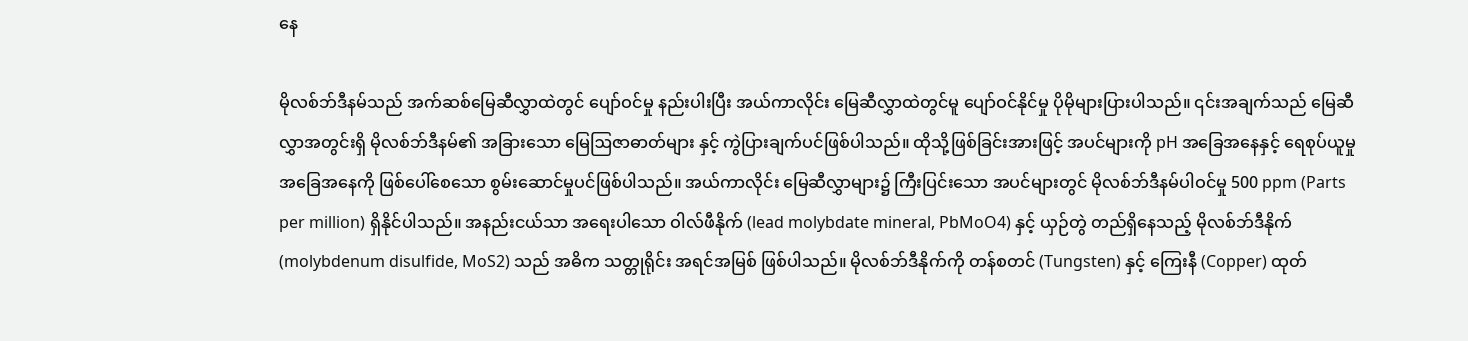နေ

မိုလစ်ဘ်ဒီနမ်သည် အက်ဆစ်မြေဆီလွှာထဲတွင် ပျော်ဝင်မှု နည်းပါးပြီး အယ်ကာလိုင်း မြေဆီလွှာထဲတွင်မူ ပျော်ဝင်နိုင်မှု ပိုမိုများပြားပါသည်။ ၎င်းအချက်သည် မြေဆီလွှာအတွင်းရှိ မိုလစ်ဘ်ဒီနမ်၏ အခြားသော မြေဩဇာဓာတ်များ နှင့် ကွဲပြားချက်ပင်ဖြစ်ပါသည်။ ထိုသို့ဖြစ်ခြင်းအားဖြင့် အပင်များကို pH အခြေအနေနှင့် ရေစုပ်ယူမှု အခြေအနေကို ဖြစ်ပေါ်စေသော စွမ်းဆောင်မှုပင်ဖြစ်ပါသည်။ အယ်ကာလိုင်း မြေဆီလွှာများ၌ ကြီးပြင်းသော အပင်များတွင် မိုလစ်ဘ်ဒီနမ်ပါဝင်မှု 500 ppm (Parts per million) ရှိနိုင်ပါသည်။ အနည်းငယ်သာ အရေးပါသော ဝါလ်ဖီနိုက် (lead molybdate mineral, PbMoO4) နှင့် ယှဉ်တွဲ တည်ရှိနေသည့် မိုလစ်ဘ်ဒီနိုက် (molybdenum disulfide, MoS2) သည် အဓိက သတ္တုရိုင်း အရင်အမြစ် ဖြစ်ပါသည်။ မိုလစ်ဘ်ဒီနိုက်ကို တန်စတင် (Tungsten) နှင့် ကြေးနီ (Copper) ထုတ်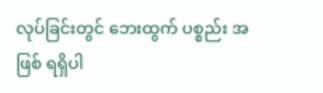လုပ်ခြင်းတွင် ဘေးထွက် ပစ္စည်း အဖြစ် ရရှိပါ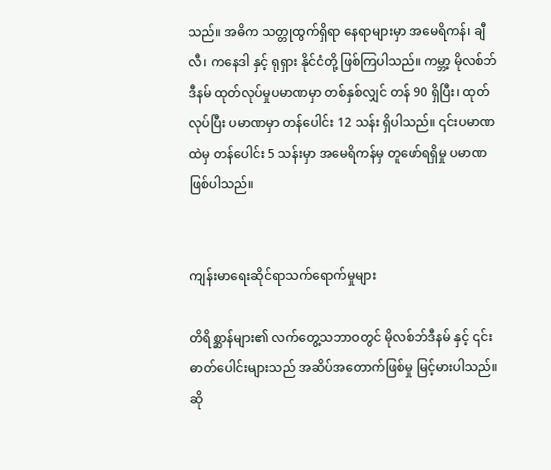သည်။ အဓိက သတ္တုထွက်ရှိရာ နေရာများမှာ အမေရိကန်၊ ချီလီ၊ ကနေဒါ နှင့် ရုရှား နိုင်ငံတို့ ဖြစ်ကြပါသည်။ ကမ္ဘာ့ မိုလစ်ဘ်ဒီနမ် ထုတ်လုပ်မှုပမာဏမှာ တစ်နှစ်လျှင် တန် 90 ရှိပြီး၊ ထုတ်လုပ်ပြီး ပမာဏမှာ တန်ပေါင်း 12 သန်း ရှိပါသည်။ ၎င်းပမာဏထဲမှ တန်ပေါင်း 5 သန်းမှာ အမေရိကန်မှ တူဖော်ရရှိမှု ပမာဏဖြစ်ပါသည်။


ကျန်းမာရေးဆိုင်ရာသက်ရောက်မှုများ

တိရိစ္ဆာန်များ၏ လက်တွေ့သဘာဝတွင် မိုလစ်ဘ်ဒီနမ် နှင့် ၎င်း ဓာတ်ပေါင်းများသည် အဆိပ်အတောက်ဖြစ်မှု မြင့်မားပါသည်။ ဆို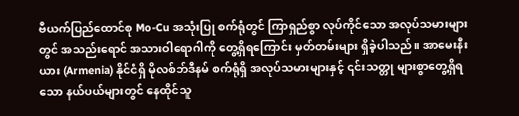ဗီယက်ပြည်ထောင်စု Mo-Cu အသုံးပြု စက်ရုံတွင် ကြာရှည်စွာ လုပ်ကိုင်သော အလုပ်သမားများတွင် အသည်းရောင် အသားဝါရောဂါကို တွေ့ရှိရကြောင်း မှတ်တမ်းများ ရှိခဲ့ပါသည်။ အာမေးနီးယား (Armenia) နိုင်ငံရှိ မိုလစ်ဘ်ဒီနမ် စက်ရုံရှိ အလုပ်သမားများနှင့် ၎င်းသတ္တု များစွာတွေ့ရှိရသော နယ်ပယ်များတွင် နေထိုင်သူ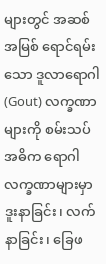များတွင် အဆစ်အမြစ် ရောင်ရမ်းသော ဒူလာရောဂါ (Gout) လက္ခဏာများကို စမ်းသပ် အဓိက ရောဂါလက္ခဏာများမှာ ဒူးနာခြင်း၊ လက်နာခြင်း၊ ခြေဖ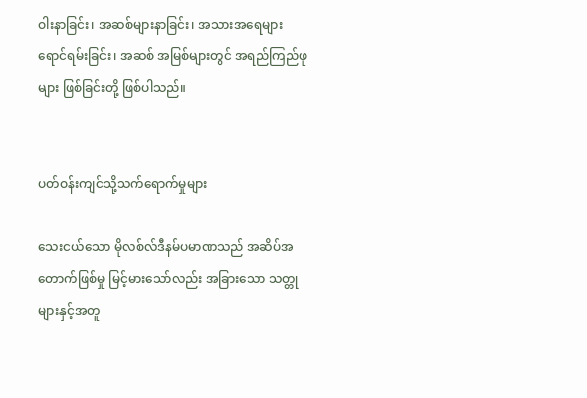ဝါးနာခြင်း၊ အဆစ်များနာခြင်း၊ အသားအရေများ ရောင်ရမ်းခြင်း၊ အဆစ် အမြစ်များတွင် အရည်ကြည်ဖုများ ဖြစ်ခြင်းတို့ ဖြစ်ပါသည်။


ပတ်ဝန်းကျင်သို့သက်ရောက်မှုများ

သေးငယ်သော မိုလစ်လ်ဒီနမ်ပမာဏသည် အဆိပ်အတောက်ဖြစ်မှု မြင့်မားသော်လည်း အခြားသော သတ္တုများနှင့်အတူ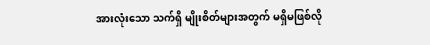အားလုံးသော သက်ရှိ မျိုးစိတ်များအတွက် မရှိမဖြစ်လို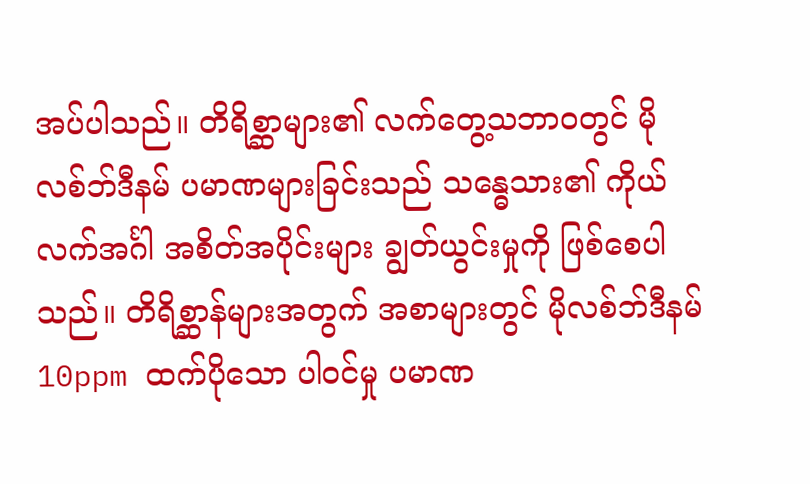အပ်ပါသည်။ တိရိစ္ဆာများ၏ လက်တွေ့သဘာဝတွင် မိုလစ်ဘ်ဒီနမ် ပမာဏများခြင်းသည် သန္ဓေသား၏ ကိုယ်လက်အင်္ဂါ အစိတ်အပိုင်းများ ချွတ်ယွင်းမှုကို ဖြစ်စေပါသည်။ တိရိစ္ဆာန်များအတွက် အစာများတွင် မိုလစ်ဘ်ဒီနမ် 10ppm ထက်ပိုသော ပါဝင်မှု ပမာဏ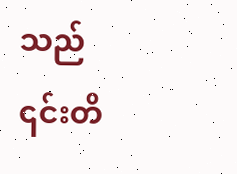သည် ၎င်းတိ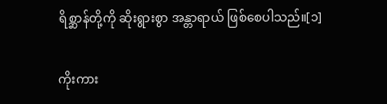ရိစ္ဆာန်တို့ကို ဆိုးရွားစွာ အန္တာရာယ် ဖြစ်စေပါသည်။[၁]

ကိုးကား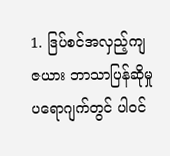1. ဒြပ်စင်အလှည့်ကျဇယား ဘာသာပြန်ဆိုမှု ပရောဂျက်တွင် ပါဝင်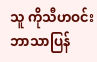သူ ကိုသီဟဝင်း ဘာသာပြန်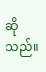ဆိုသည်။